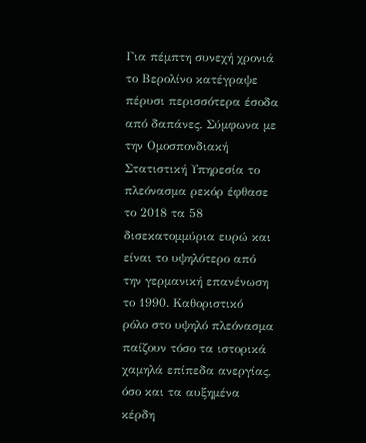Για πέμπτη συνεχή χρονιά
το Βερολίνο κατέγραψε
πέρυσι περισσότερα έσοδα
από δαπάνες. Σύμφωνα με
την Ομοσπονδιακή
Στατιστική Υπηρεσία το
πλεόνασμα ρεκόρ έφθασε
το 2018 τα 58
δισεκατομμύρια ευρώ και
είναι το υψηλότερο από
την γερμανική επανένωση
το 1990. Καθοριστικό
ρόλο στο υψηλό πλεόνασμα
παίζουν τόσο τα ιστορικά
χαμηλά επίπεδα ανεργίας,
όσο και τα αυξημένα
κέρδη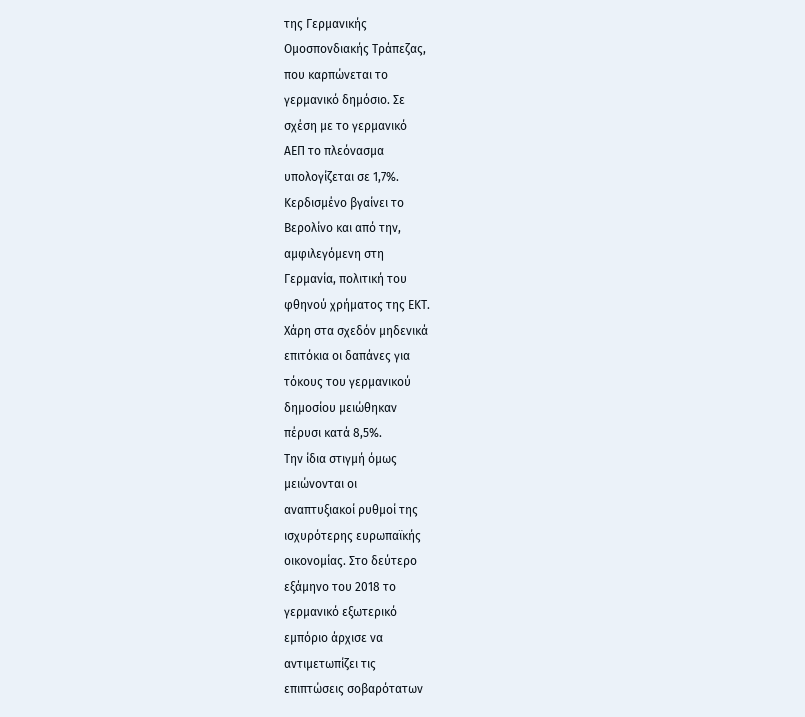της Γερμανικής
Ομοσπονδιακής Τράπεζας,
που καρπώνεται το
γερμανικό δημόσιο. Σε
σχέση με το γερμανικό
ΑΕΠ το πλεόνασμα
υπολογίζεται σε 1,7%.
Κερδισμένο βγαίνει το
Βερολίνο και από την,
αμφιλεγόμενη στη
Γερμανία, πολιτική του
φθηνού χρήματος της ΕΚΤ.
Χάρη στα σχεδόν μηδενικά
επιτόκια οι δαπάνες για
τόκους του γερμανικού
δημοσίου μειώθηκαν
πέρυσι κατά 8,5%.
Την ίδια στιγμή όμως
μειώνονται οι
αναπτυξιακοί ρυθμοί της
ισχυρότερης ευρωπαϊκής
οικονομίας. Στο δεύτερο
εξάμηνο του 2018 το
γερμανικό εξωτερικό
εμπόριο άρχισε να
αντιμετωπίζει τις
επιπτώσεις σοβαρότατων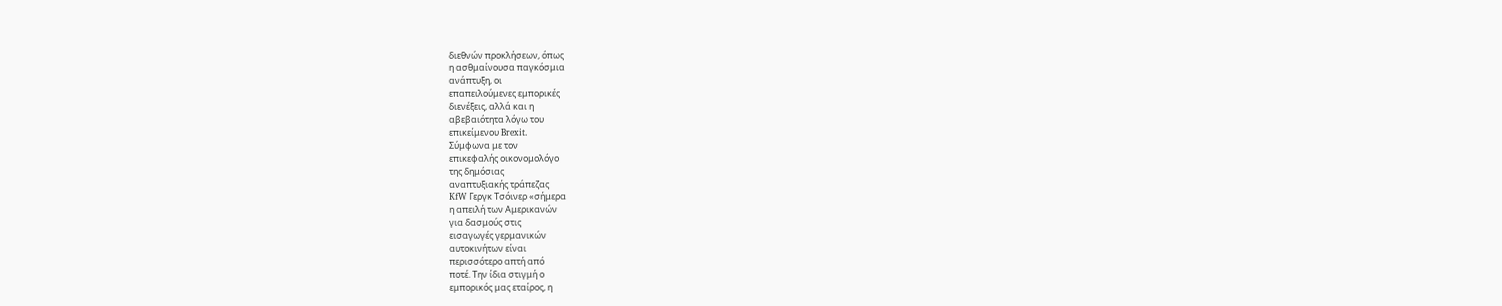διεθνών προκλήσεων, όπως
η ασθμαίνουσα παγκόσμια
ανάπτυξη, οι
επαπειλούμενες εμπορικές
διενέξεις, αλλά και η
αβεβαιότητα λόγω του
επικείμενου Brexit.
Σύμφωνα με τον
επικεφαλής οικονομολόγο
της δημόσιας
αναπτυξιακής τράπεζας
KfW Γεργκ Τσόινερ «σήμερα
η απειλή των Αμερικανών
για δασμούς στις
εισαγωγές γερμανικών
αυτοκινήτων είναι
περισσότερο απτή από
ποτέ. Την ίδια στιγμή ο
εμπορικός μας εταίρος, η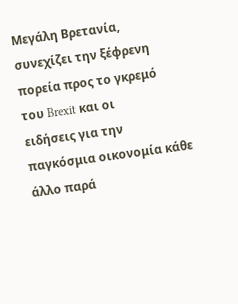Μεγάλη Βρετανία,
συνεχίζει την ξέφρενη
πορεία προς το γκρεμό
του Brexit και οι
ειδήσεις για την
παγκόσμια οικονομία κάθε
άλλο παρά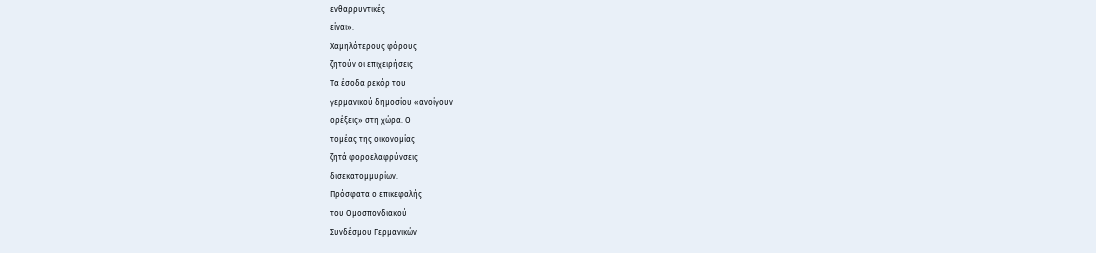ενθαρρυντικές
είναι».
Χαμηλότερους φόρους
ζητούν οι επιχειρήσεις
Τα έσοδα ρεκόρ του
γερμανικού δημοσίου «ανοίγουν
ορέξεις» στη χώρα. Ο
τομέας της οικονομίας
ζητά φοροελαφρύνσεις
δισεκατομμυρίων.
Πρόσφατα ο επικεφαλής
του Ομοσπονδιακού
Συνδέσμου Γερμανικών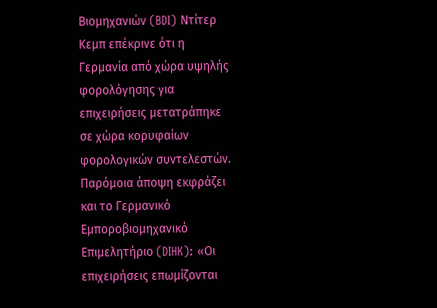Βιομηχανιών (BDI) Ντίτερ
Κεμπ επέκρινε ότι η
Γερμανία από χώρα υψηλής
φορολόγησης για
επιχειρήσεις μετατράπηκε
σε χώρα κορυφαίων
φορολογικών συντελεστών.
Παρόμοια άποψη εκφράζει
και το Γερμανικό
Εμποροβιομηχανικό
Επιμελητήριο (DIHK): «Οι
επιχειρήσεις επωμίζονται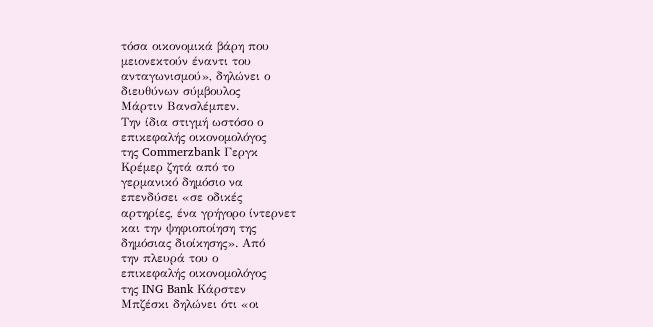τόσα οικονομικά βάρη που
μειονεκτούν έναντι του
ανταγωνισμού», δηλώνει ο
διευθύνων σύμβουλος
Μάρτιν Βανσλέμπεν.
Την ίδια στιγμή ωστόσο ο
επικεφαλής οικονομολόγος
της Commerzbank Γεργκ
Κρέμερ ζητά από το
γερμανικό δημόσιο να
επενδύσει «σε οδικές
αρτηρίες, ένα γρήγορο ίντερνετ
και την ψηφιοποίηση της
δημόσιας διοίκησης». Από
την πλευρά του ο
επικεφαλής οικονομολόγος
της ING Bank Κάρστεν
Μπζέσκι δηλώνει ότι «οι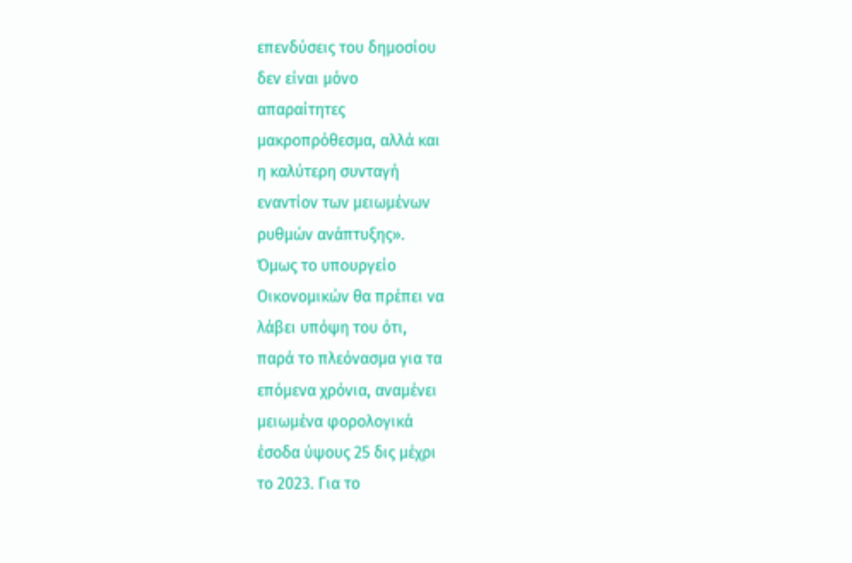επενδύσεις του δημοσίου
δεν είναι μόνο
απαραίτητες
μακροπρόθεσμα, αλλά και
η καλύτερη συνταγή
εναντίον των μειωμένων
ρυθμών ανάπτυξης».
Όμως το υπουργείο
Οικονομικών θα πρέπει να
λάβει υπόψη του ότι,
παρά το πλεόνασμα για τα
επόμενα χρόνια, αναμένει
μειωμένα φορολογικά
έσοδα ύψους 25 δις μέχρι
το 2023. Για το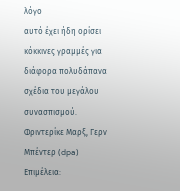λόγο
αυτό έχει ήδη ορίσει
κόκκινες γραμμές για
διάφορα πολυδάπανα
σχέδια του μεγάλου
συνασπισμού.
Φριντερίκε Μαρξ, Γερν
Μπέντερ (dpa)
Επιμέλεια: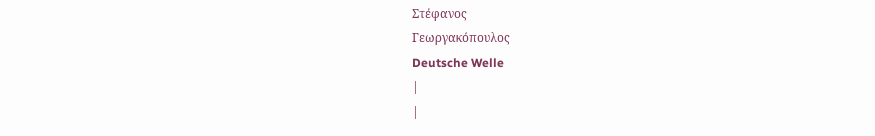Στέφανος
Γεωργακόπουλος
Deutsche Welle
|
|